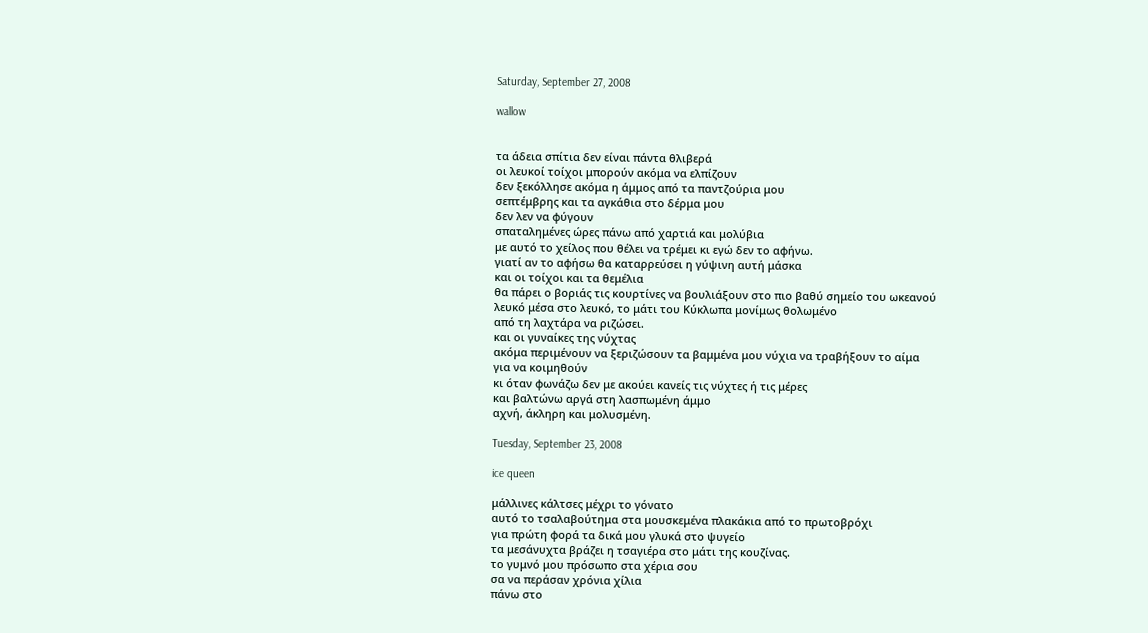Saturday, September 27, 2008

wallow


τα άδεια σπίτια δεν είναι πάντα θλιβερά
οι λευκοί τοίχοι μπορούν ακόμα να ελπίζουν
δεν ξεκόλλησε ακόμα η άμμος από τα παντζούρια μου
σεπτέμβρης και τα αγκάθια στο δέρμα μου
δεν λεν να φύγουν
σπαταλημένες ώρες πάνω από χαρτιά και μολύβια
με αυτό το χείλος που θέλει να τρέμει κι εγώ δεν το αφήνω.
γιατί αν το αφήσω θα καταρρεύσει η γύψινη αυτή μάσκα
και οι τοίχοι και τα θεμέλια
θα πάρει ο βοριάς τις κουρτίνες να βουλιάξουν στο πιο βαθύ σημείο του ωκεανού
λευκό μέσα στο λευκό, το μάτι του Κύκλωπα μονίμως θολωμένο
από τη λαχτάρα να ριζώσει.
και οι γυναίκες της νύχτας
ακόμα περιμένουν να ξεριζώσουν τα βαμμένα μου νύχια να τραβήξουν το αίμα
για να κοιμηθούν
κι όταν φωνάζω δεν με ακούει κανείς τις νύχτες ή τις μέρες
και βαλτώνω αργά στη λασπωμένη άμμο
αχνή, άκληρη και μολυσμένη.

Tuesday, September 23, 2008

ice queen

μάλλινες κάλτσες μέχρι το γόνατο
αυτό το τσαλαβούτημα στα μουσκεμένα πλακάκια από το πρωτοβρόχι
για πρώτη φορά τα δικά μου γλυκά στο ψυγείο
τα μεσάνυχτα βράζει η τσαγιέρα στο μάτι της κουζίνας.
το γυμνό μου πρόσωπο στα χέρια σου
σα να περάσαν χρόνια χίλια
πάνω στο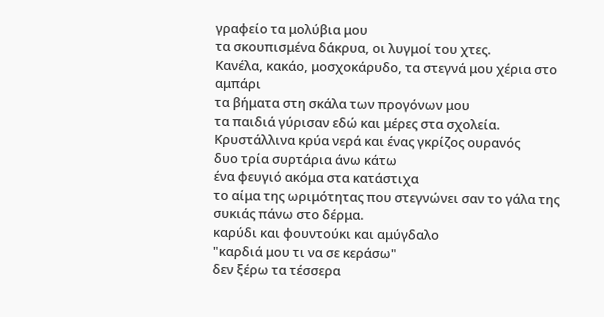γραφείο τα μολύβια μου
τα σκουπισμένα δάκρυα, οι λυγμοί του χτες.
Κανέλα, κακάο, μοσχοκάρυδο, τα στεγνά μου χέρια στο αμπάρι
τα βήματα στη σκάλα των προγόνων μου
τα παιδιά γύρισαν εδώ και μέρες στα σχολεία.
Κρυστάλλινα κρύα νερά και ένας γκρίζος ουρανός
δυο τρία συρτάρια άνω κάτω
ένα φευγιό ακόμα στα κατάστιχα
το αίμα της ωριμότητας που στεγνώνει σαν το γάλα της συκιάς πάνω στο δέρμα.
καρύδι και φουντούκι και αμύγδαλο
"καρδιά μου τι να σε κεράσω"
δεν ξέρω τα τέσσερα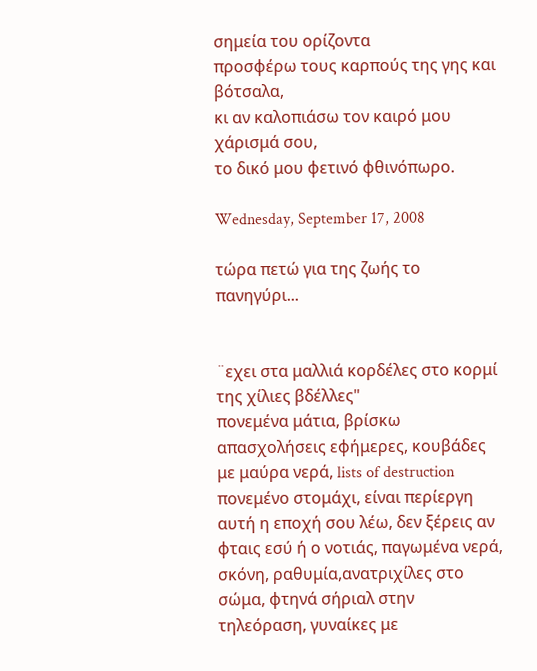σημεία του ορίζοντα
προσφέρω τους καρπούς της γης και βότσαλα,
κι αν καλοπιάσω τον καιρό μου χάρισμά σου,
το δικό μου φετινό φθινόπωρο.

Wednesday, September 17, 2008

τώρα πετώ για της ζωής το πανηγύρι...


¨εχει στα μαλλιά κορδέλες στο κορμί της χίλιες βδέλλες"
πονεμένα μάτια, βρίσκω απασχολήσεις εφήμερες, κουβάδες με μαύρα νερά, lists of destruction πονεμένο στομάχι, είναι περίεργη αυτή η εποχή σου λέω, δεν ξέρεις αν φταις εσύ ή ο νοτιάς, παγωμένα νερά, σκόνη, ραθυμία,ανατριχίλες στο σώμα, φτηνά σήριαλ στην τηλεόραση, γυναίκες με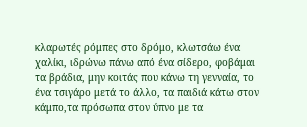κλαρωτές ρόμπες στο δρόμο, κλωτσάω ένα χαλίκι, ιδρώνω πάνω από ένα σίδερο, φοβάμαι τα βράδια, μην κοιτάς που κάνω τη γενναία, το ένα τσιγάρο μετά το άλλο, τα παιδιά κάτω στον κάμπο,τα πρόσωπα στον ύπνο με τα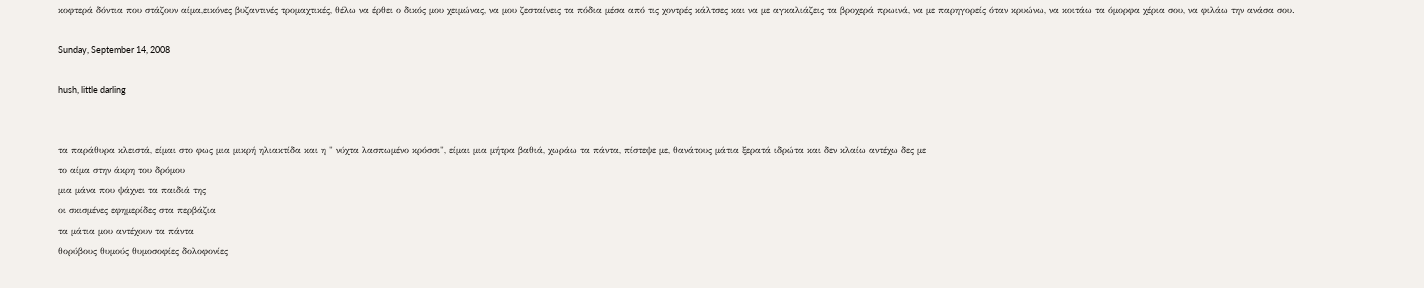κοφτερά δόντια που στάζουν αίμα,εικόνες βυζαντινές τρομαχτικές, θέλω να έρθει ο δικός μου χειμώνας, να μου ζεσταίνεις τα πόδια μέσα από τις χοντρές κάλτσες και να με αγκαλιάζεις τα βροχερά πρωινά, να με παρηγορείς όταν κρυώνω, να κοιτάω τα όμορφα χέρια σου, να φιλάω την ανάσα σου.

Sunday, September 14, 2008

hush, little darling


τα παράθυρα κλειστά, είμαι στο φως μια μικρή ηλιακτίδα και η " νύχτα λασπωμένο κρόσσι", είμαι μια μήτρα βαθιά, χωράω τα πάντα, πίστεψε με, θανάτους μάτια ξερατά ιδρώτα και δεν κλαίω αντέχω δες με
το αίμα στην άκρη του δρόμου
μια μάνα που ψάχνει τα παιδιά της
οι σκισμένες εφημερίδες στα περβάζια
τα μάτια μου αντέχουν τα πάντα
θορύβους θυμούς θυμοσοφίες δολοφονίες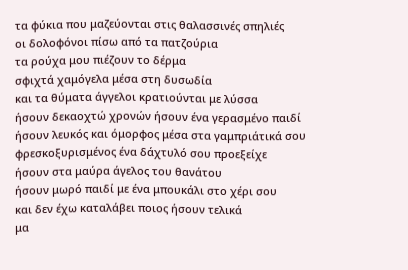τα φύκια που μαζεύονται στις θαλασσινές σπηλιές
οι δολοφόνοι πίσω από τα πατζούρια
τα ρούχα μου πιέζουν το δέρμα
σφιχτά χαμόγελα μέσα στη δυσωδία
και τα θύματα άγγελοι κρατιούνται με λύσσα
ήσουν δεκαοχτώ χρονών ήσουν ένα γερασμένο παιδί
ήσουν λευκός και όμορφος μέσα στα γαμπριάτικά σου
φρεσκοξυρισμένος ένα δάχτυλό σου προεξείχε
ήσουν στα μαύρα άγελος του θανάτου
ήσουν μωρό παιδί με ένα μπουκάλι στο χέρι σου
και δεν έχω καταλάβει ποιος ήσουν τελικά
μα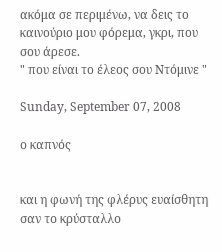ακόμα σε περιμένω, να δεις το καινούριο μου φόρεμα, γκρι, που σου άρεσε.
" που είναι το έλεος σου Ντόμινε "

Sunday, September 07, 2008

ο καπνός


και η φωνή της φλέρυς ευαίσθητη σαν το κρύσταλλο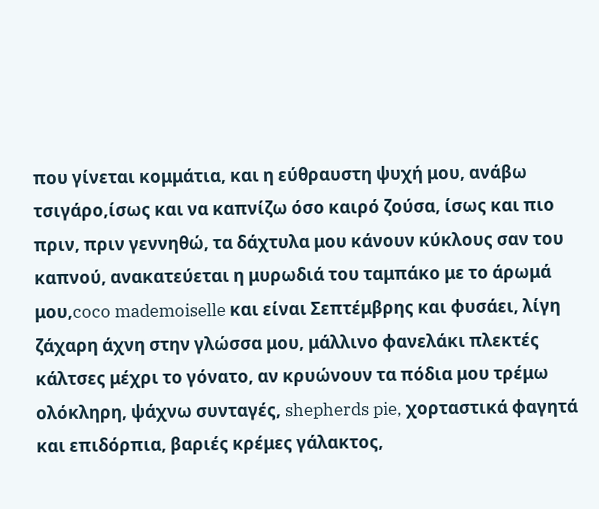που γίνεται κομμάτια, και η εύθραυστη ψυχή μου, ανάβω τσιγάρο,ίσως και να καπνίζω όσο καιρό ζούσα, ίσως και πιο πριν, πριν γεννηθώ, τα δάχτυλα μου κάνουν κύκλους σαν του καπνού, ανακατεύεται η μυρωδιά του ταμπάκο με το άρωμά μου,coco mademoiselle και είναι Σεπτέμβρης και φυσάει, λίγη ζάχαρη άχνη στην γλώσσα μου, μάλλινο φανελάκι πλεκτές κάλτσες μέχρι το γόνατο, αν κρυώνουν τα πόδια μου τρέμω ολόκληρη, ψάχνω συνταγές, shepherds pie, χορταστικά φαγητά και επιδόρπια, βαριές κρέμες γάλακτος,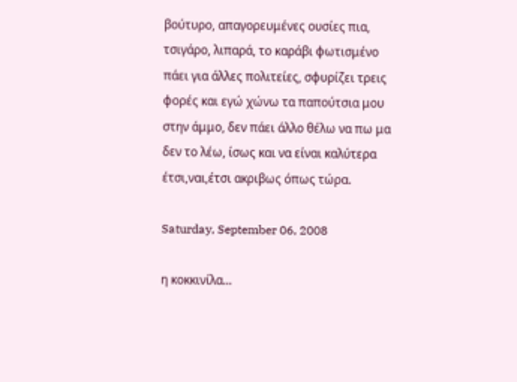βούτυρο, απαγορευμένες ουσίες πια, τσιγάρο, λιπαρά, το καράβι φωτισμένο πάει για άλλες πολιτείες, σφυρίζει τρεις φορές και εγώ χώνω τα παπούτσια μου στην άμμο, δεν πάει άλλο θέλω να πω μα δεν το λέω, ίσως και να είναι καλύτερα έτσι,ναι,έτσι ακριβως όπως τώρα.

Saturday, September 06, 2008

η κοκκινίλα...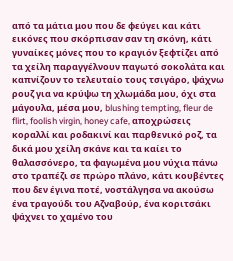από τα μάτια μου που δε φεύγει και κάτι εικόνες που σκόρπισαν σαν τη σκόνη, κάτι γυναίκες μόνες που το κραγιόν ξεφτίζει από τα χείλη παραγγέλνουν παγωτό σοκολάτα και καπνίζουν το τελευταίο τους τσιγάρο, ψάχνω ρουζ για να κρύψω τη χλωμάδα μου, όχι στα μάγουλα, μέσα μου, blushing tempting, fleur de flirt, foolish virgin, honey cafe, αποχρώσεις κοραλλί και ροδακινί και παρθενικό ροζ, τα δικά μου χείλη σκάνε και τα καίει το θαλασσόνερο, τα φαγωμένα μου νύχια πάνω στο τραπέζι σε πρώρο πλάνο, κάτι κουβέντες που δεν έγινα ποτέ, νοστάλγησα να ακούσω ένα τραγούδι του Αζναβούρ, ένα κοριτσάκι ψάχνει το χαμένο του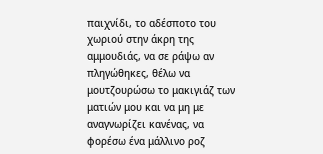παιχνίδι, το αδέσποτο του χωριού στην άκρη της αμμουδιάς, να σε ράψω αν πληγώθηκες, θέλω να μουτζουρώσω το μακιγιάζ των ματιών μου και να μη με αναγνωρίζει κανένας, να φορέσω ένα μάλλινο ροζ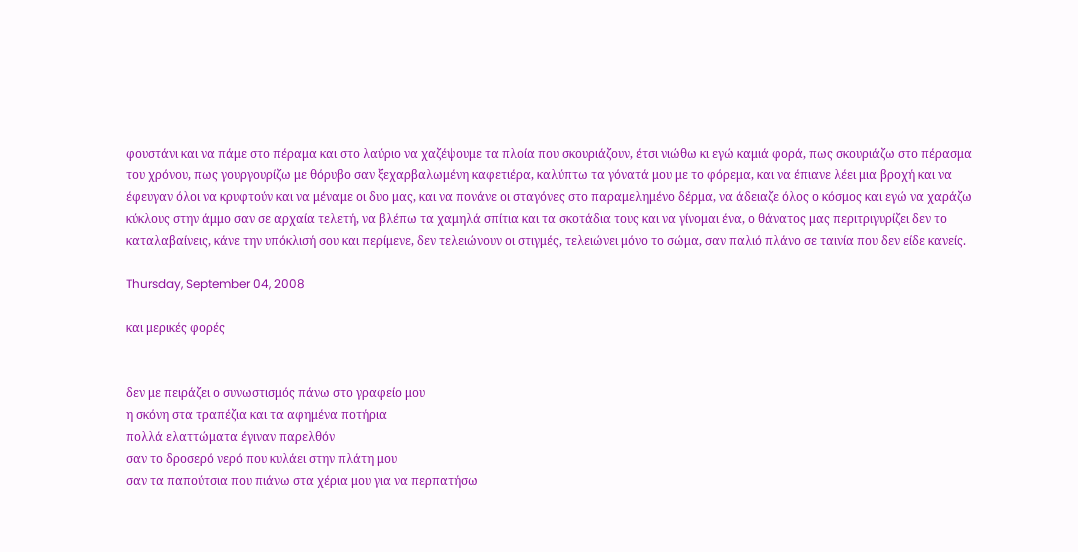φουστάνι και να πάμε στο πέραμα και στο λαύριο να χαζέψουμε τα πλοία που σκουριάζουν, έτσι νιώθω κι εγώ καμιά φορά, πως σκουριάζω στο πέρασμα του χρόνου, πως γουργουρίζω με θόρυβο σαν ξεχαρβαλωμένη καφετιέρα, καλύπτω τα γόνατά μου με το φόρεμα, και να έπιανε λέει μια βροχή και να έφευγαν όλοι να κρυφτούν και να μέναμε οι δυο μας, και να πονάνε οι σταγόνες στο παραμελημένο δέρμα, να άδειαζε όλος ο κόσμος και εγώ να χαράζω κύκλους στην άμμο σαν σε αρχαία τελετή, να βλέπω τα χαμηλά σπίτια και τα σκοτάδια τους και να γίνομαι ένα, ο θάνατος μας περιτριγυρίζει δεν το καταλαβαίνεις, κάνε την υπόκλισή σου και περίμενε, δεν τελειώνουν οι στιγμές, τελειώνει μόνο το σώμα, σαν παλιό πλάνο σε ταινία που δεν είδε κανείς.

Thursday, September 04, 2008

και μερικές φορές


δεν με πειράζει ο συνωστισμός πάνω στο γραφείο μου
η σκόνη στα τραπέζια και τα αφημένα ποτήρια
πολλά ελαττώματα έγιναν παρελθόν
σαν το δροσερό νερό που κυλάει στην πλάτη μου
σαν τα παπούτσια που πιάνω στα χέρια μου για να περπατήσω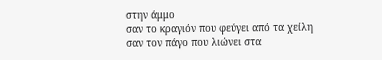στην άμμο
σαν το κραγιόν που φεύγει από τα χείλη
σαν τον πάγο που λιώνει στα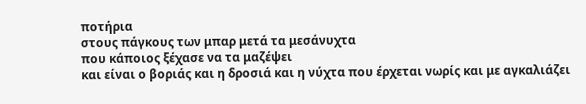ποτήρια
στους πάγκους των μπαρ μετά τα μεσάνυχτα
που κάποιος ξέχασε να τα μαζέψει
και είναι ο βοριάς και η δροσιά και η νύχτα που έρχεται νωρίς και με αγκαλιάζει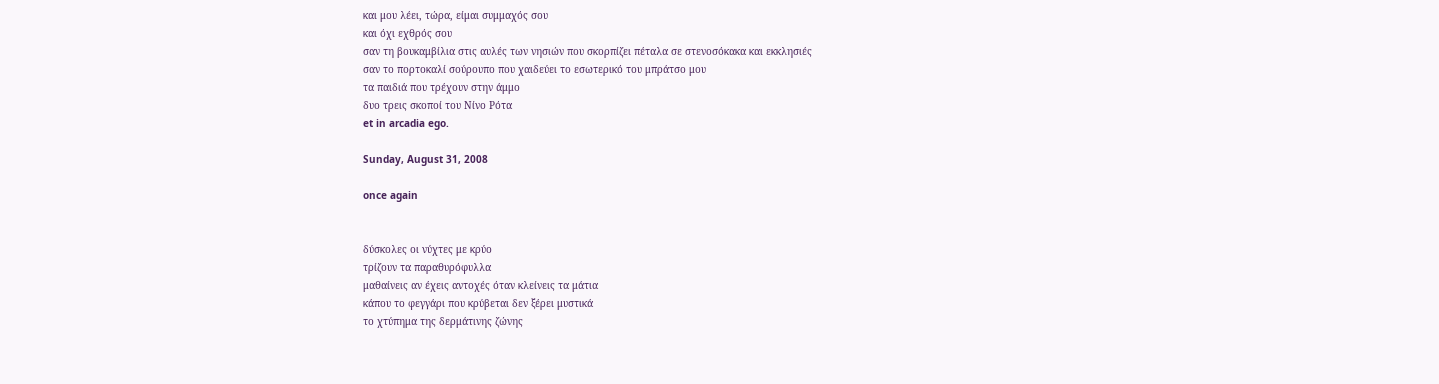και μου λέει, τώρα, είμαι συμμαχός σου
και όχι εχθρός σου
σαν τη βουκαμβίλια στις αυλές των νησιών που σκορπίζει πέταλα σε στενοσόκακα και εκκλησιές
σαν το πορτοκαλί σούρουπο που χαιδεύει το εσωτερικό του μπράτσο μου
τα παιδιά που τρέχουν στην άμμο
δυο τρεις σκοποί του Νίνο Ρότα
et in arcadia ego.

Sunday, August 31, 2008

once again


δύσκολες οι νύχτες με κρύο
τρίζουν τα παραθυρόφυλλα
μαθαίνεις αν έχεις αντοχές όταν κλείνεις τα μάτια
κάπου το φεγγάρι που κρύβεται δεν ξέρει μυστικά
το χτύπημα της δερμάτινης ζώνης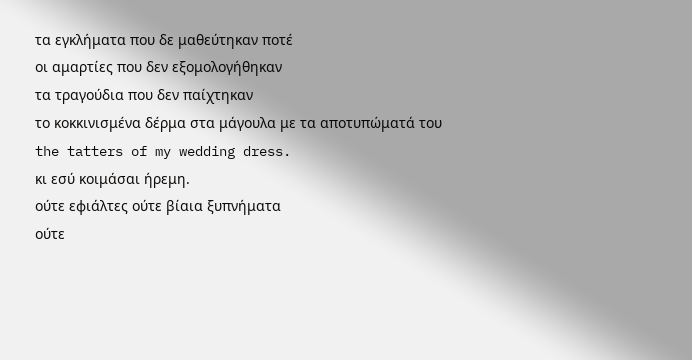τα εγκλήματα που δε μαθεύτηκαν ποτέ
οι αμαρτίες που δεν εξομολογήθηκαν
τα τραγούδια που δεν παίχτηκαν
το κοκκινισμένα δέρμα στα μάγουλα με τα αποτυπώματά του
the tatters of my wedding dress.
κι εσύ κοιμάσαι ήρεμη.
ούτε εφιάλτες ούτε βίαια ξυπνήματα
ούτε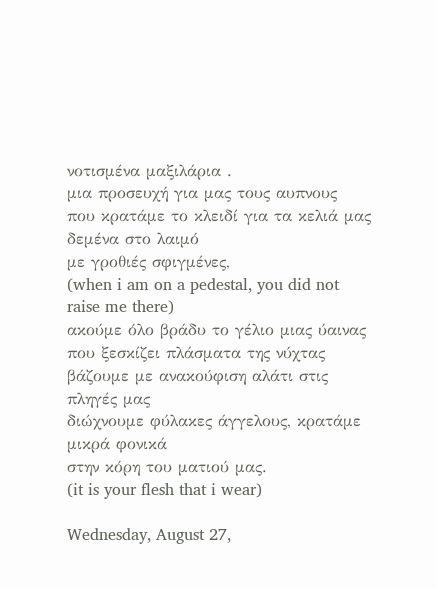νοτισμένα μαξιλάρια .
μια προσευχή για μας τους αυπνους
που κρατάμε το κλειδί για τα κελιά μας
δεμένα στο λαιμό
με γροθιές σφιγμένες,
(when i am on a pedestal, you did not raise me there)
ακούμε όλο βράδυ το γέλιο μιας ύαινας που ξεσκίζει πλάσματα της νύχτας
βάζουμε με ανακούφιση αλάτι στις πληγές μας
διώχνουμε φύλακες άγγελους, κρατάμε μικρά φονικά
στην κόρη του ματιού μας.
(it is your flesh that i wear)

Wednesday, August 27,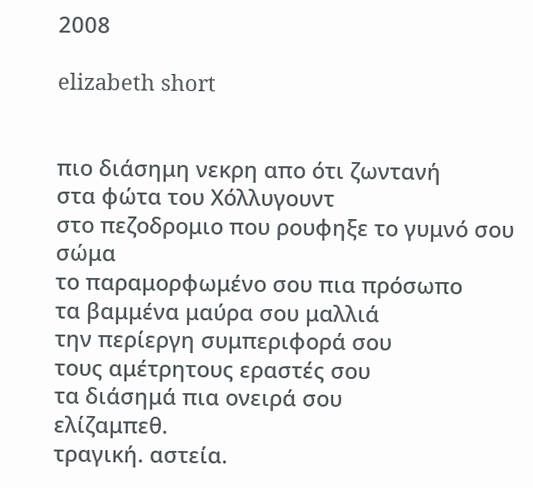2008

elizabeth short


πιο διάσημη νεκρη απο ότι ζωντανή
στα φώτα του Χόλλυγουντ
στο πεζοδρομιο που ρουφηξε το γυμνό σου σώμα
το παραμορφωμένο σου πια πρόσωπο
τα βαμμένα μαύρα σου μαλλιά
την περίεργη συμπεριφορά σου
τους αμέτρητους εραστές σου
τα διάσημά πια ονειρά σου
ελίζαμπεθ.
τραγική. αστεία.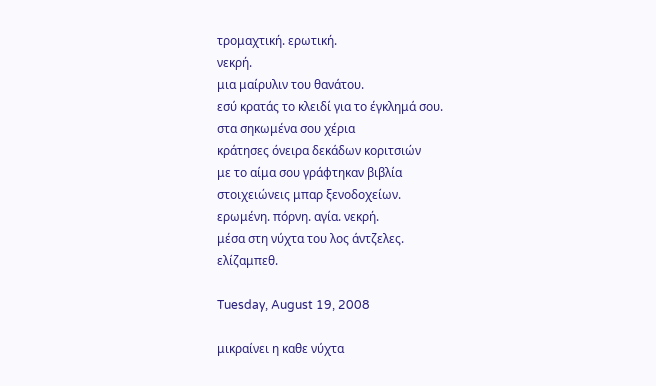τρομαχτική. ερωτική.
νεκρή.
μια μαίρυλιν του θανάτου.
εσύ κρατάς το κλειδί για το έγκλημά σου.
στα σηκωμένα σου χέρια
κράτησες όνειρα δεκάδων κοριτσιών
με το αίμα σου γράφτηκαν βιβλία
στοιχειώνεις μπαρ ξενοδοχείων.
ερωμένη. πόρνη. αγία. νεκρή.
μέσα στη νύχτα του λος άντζελες.
ελίζαμπεθ.

Tuesday, August 19, 2008

μικραίνει η καθε νύχτα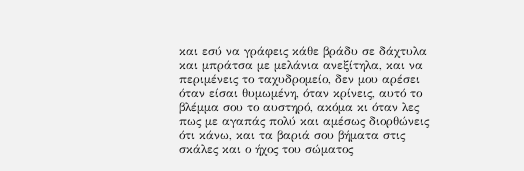και εσύ να γράφεις κάθε βράδυ σε δάχτυλα και μπράτσα με μελάνια ανεξίτηλα, και να περιμένεις το ταχυδρομείο, δεν μου αρέσει όταν είσαι θυμωμένη, όταν κρίνεις, αυτό το βλέμμα σου το αυστηρό, ακόμα κι όταν λες πως με αγαπάς πολύ και αμέσως διορθώνεις ότι κάνω, και τα βαριά σου βήματα στις σκάλες και ο ήχος του σώματος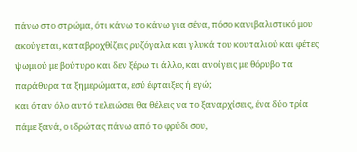πάνω στο στρώμα, ότι κάνω το κάνω για σένα, πόσο κανιβαλιστικό μου ακούγεται, καταβροχθίζεις ρυζόγαλα και γλυκά του κουταλιού και φέτες ψωμιού με βούτυρο και δεν ξέρω τι άλλο, και ανοίγεις με θόρυβο τα παράθυρα τα ξημερώματα, εσύ έφταιξες ή εγώ;
και όταν όλο αυτό τελειώσει θα θέλεις να το ξαναρχίσεις, ένα δύο τρία πάμε ξανά, ο ιδρώτας πάνω από το φρύδι σου,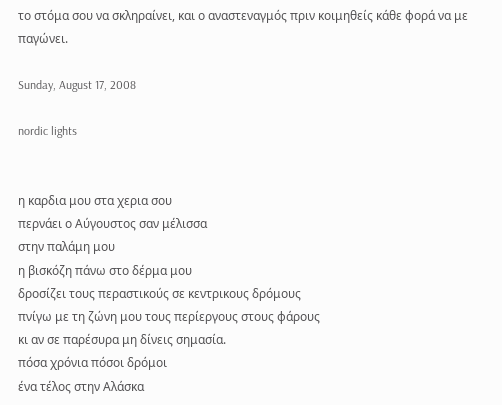το στόμα σου να σκληραίνει, και ο αναστεναγμός πριν κοιμηθείς κάθε φορά να με παγώνει.

Sunday, August 17, 2008

nordic lights


η καρδια μου στα χερια σου
περνάει ο Αύγουστος σαν μέλισσα
στην παλάμη μου
η βισκόζη πάνω στο δέρμα μου
δροσίζει τους περαστικούς σε κεντρικους δρόμους
πνίγω με τη ζώνη μου τους περίεργους στους φάρους
κι αν σε παρέσυρα μη δίνεις σημασία.
πόσα χρόνια πόσοι δρόμοι
ένα τέλος στην Αλάσκα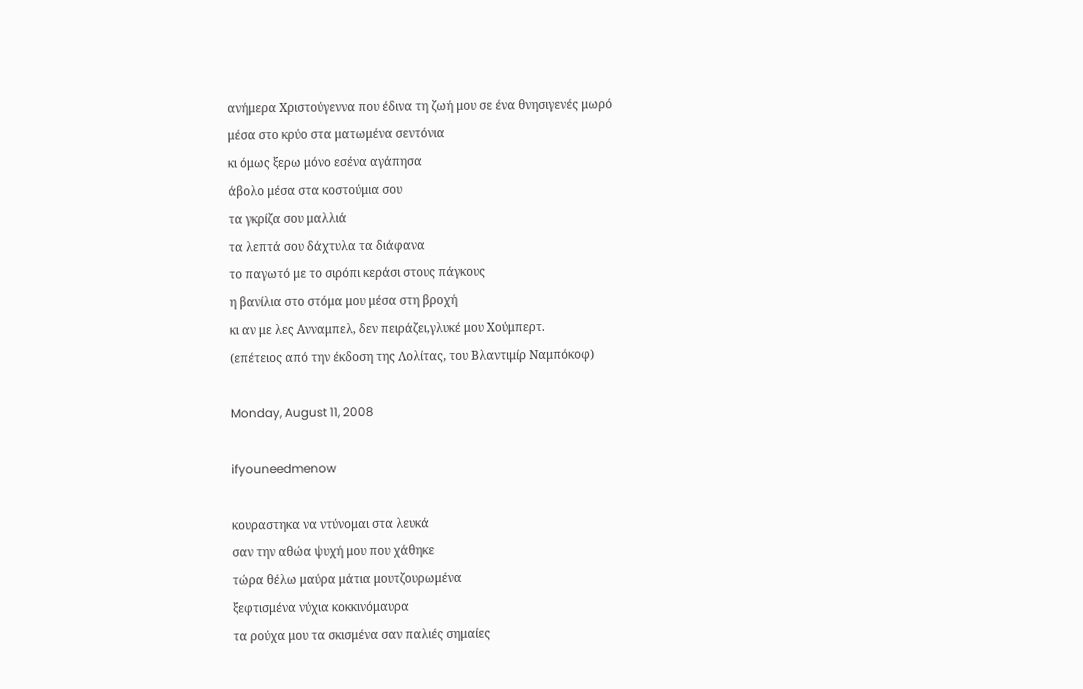ανήμερα Χριστούγεννα που έδινα τη ζωή μου σε ένα θνησιγενές μωρό
μέσα στο κρύο στα ματωμένα σεντόνια
κι όμως ξερω μόνο εσένα αγάπησα
άβολο μέσα στα κοστούμια σου
τα γκρίζα σου μαλλιά
τα λεπτά σου δάχτυλα τα διάφανα
το παγωτό με το σιρόπι κεράσι στους πάγκους
η βανίλια στο στόμα μου μέσα στη βροχή
κι αν με λες Ανναμπελ, δεν πειράζει,γλυκέ μου Χούμπερτ.
(επέτειος από την έκδοση της Λολίτας, του Βλαντιμίρ Ναμπόκοφ)

Monday, August 11, 2008

ifyouneedmenow

κουραστηκα να ντύνομαι στα λευκά
σαν την αθώα ψυχή μου που χάθηκε
τώρα θέλω μαύρα μάτια μουτζουρωμένα
ξεφτισμένα νύχια κοκκινόμαυρα
τα ρούχα μου τα σκισμένα σαν παλιές σημαίες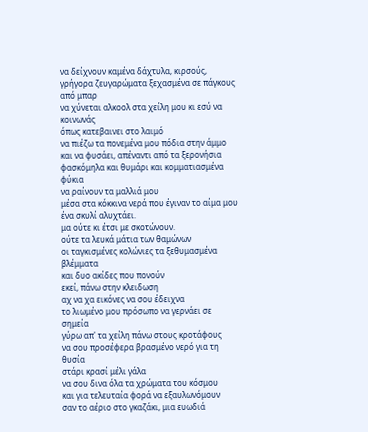να δείχνουν καμένα δάχτυλα, κιρσούς, γρήγορα ζευγαρώματα ξεχασμένα σε πάγκους από μπαρ
να χύνεται αλκοολ στα χείλη μου κι εσύ να κοινωνάς
όπως κατεβαινει στο λαιμό
να πιέζω τα πονεμένα μου πόδια στην άμμο
και να φυσάει, απέναντι από τα ξερονήσια
φασκόμηλα και θυμάρι και κομματιασμένα φύκια
να ραίνουν τα μαλλιά μου
μέσα στα κόκκινα νερά που έγιναν το αίμα μου
ένα σκυλί αλυχτάει.
μα ούτε κι έτσι με σκοτώνουν.
ούτε τα λευκά μάτια των θαμώνων
οι ταγκισμένες κολώνιες τα ξεθυμασμένα βλέμματα
και δυο ακίδες που πονούν
εκεί, πάνω στην κλειδωση
αχ να χα εικόνες να σου έδειχνα
το λιωμένο μου πρόσωπο να γερνάει σε σημεία
γύρω απ' τα χείλη πάνω στους κροτάφους
να σου προσέφερα βρασμένο νερό για τη θυσία
στάρι κρασί μέλι γάλα
να σου δινα όλα τα χρώματα του κόσμου
και για τελευταία φορά να εξαυλωνόμουν
σαν το αέριο στο γκαζάκι, μια ευωδιά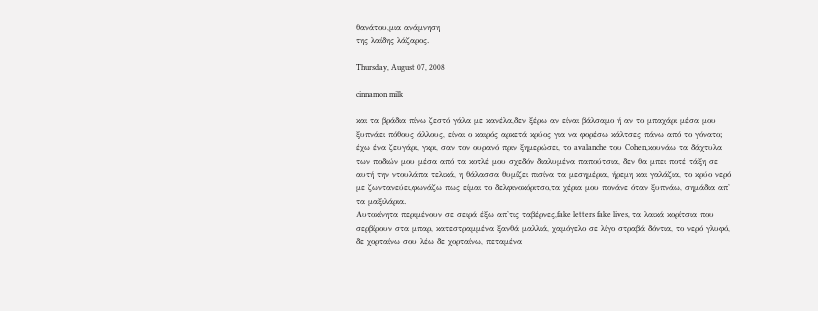θανάτου,μια ανάμνηση
της λαίδης λάζαρος.

Thursday, August 07, 2008

cinnamon milk

και τα βράδια πίνω ζεστό γάλα με κανέλα,δεν ξέρω αν είναι βάλσαμο ή αν το μπαχάρι μέσα μου ξυπνάει πόθους άλλους, είναι ο καιρός αρκετά κρύος για να φορέσω κάλτσες πάνω από το γόνατο;
έχω ένα ζευγάρι, γκρι, σαν τον ουρανό πριν ξημερώσει, το avalanche του Cohen,κουνάω τα δάχτυλα των ποδιών μου μέσα από τα κοτλέ μου σχεδόν διαλυμένα παπούτσια, δεν θα μπει ποτέ τάξη σε αυτή την ντουλάπα τελικά, η θάλασσα θυμίζει πισίνα τα μεσημέρια, ήρεμη και γαλάζια, το κρύο νερό με ζωντανεύει,φωνάζω πως είμαι το δελφινοκόριτσο,τα χέρια μου πονάνε όταν ξυπνάω, σημάδια απ' τα μαξιλάρια.
Αυτοκίνητα περιμένουν σε σειρά έξω απ'τις ταβέρνες,fake letters fake lives, τα λαικά κορίτσια που σερβίρουν στα μπαρ, κατεστραμμένα ξανθά μαλλιά, χαμόγελο σε λίγο στραβά δόντια, το νερό γλυφό, δε χορταίνω σου λέω δε χορταίνω, πεταμένα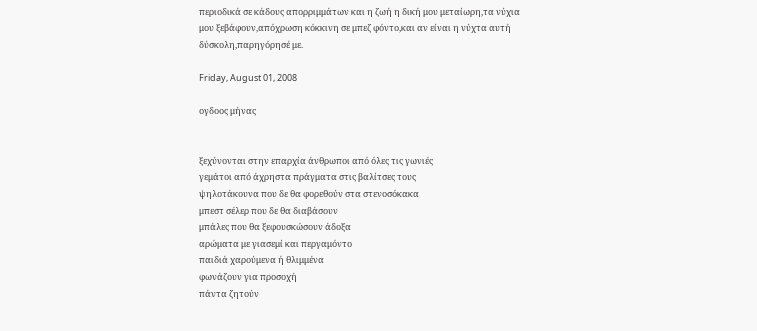περιοδικά σε κάδους απορριμμάτων και η ζωή η δική μου μεταίωρη,τα νύχια μου ξεβάφουν,απόχρωση κόκκινη σε μπεζ φόντο,και αν είναι η νύχτα αυτή δύσκολη,παρηγόρησέ με.

Friday, August 01, 2008

ογδοος μήνας


ξεχύνονται στην επαρχία άνθρωποι από όλες τις γωνιές
γεμάτοι από άχρηστα πράγματα στις βαλίτσες τους
ψηλοτάκουνα που δε θα φορεθούν στα στενοσόκακα
μπεστ σέλερ που δε θα διαβάσουν
μπάλες που θα ξεφουσκώσουν άδοξα
αρώματα με γιασεμί και περγαμόντο
παιδιά χαρούμενα ή θλιμμένα
φωνάζουν για προσοχή
πάντα ζητούν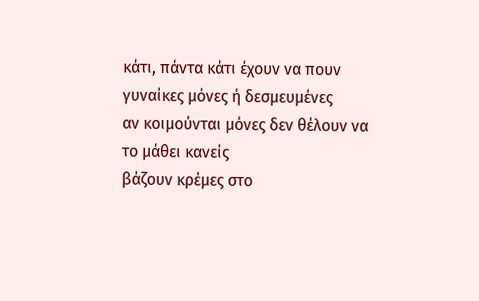κάτι, πάντα κάτι έχουν να πουν
γυναίκες μόνες ή δεσμευμένες
αν κοιμούνται μόνες δεν θέλουν να το μάθει κανείς
βάζουν κρέμες στο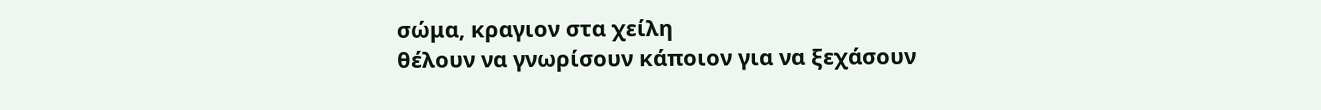σώμα, κραγιον στα χείλη
θέλουν να γνωρίσουν κάποιον για να ξεχάσουν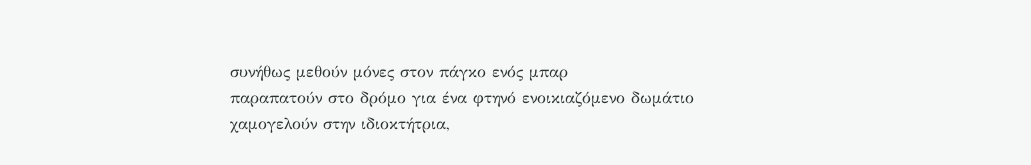συνήθως μεθούν μόνες στον πάγκο ενός μπαρ
παραπατούν στο δρόμο για ένα φτηνό ενοικιαζόμενο δωμάτιο
χαμογελούν στην ιδιοκτήτρια,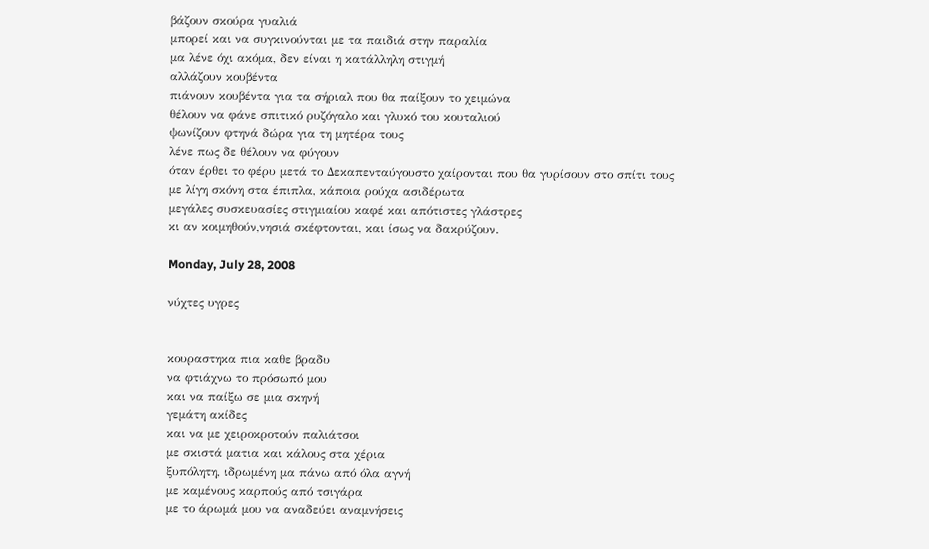βάζουν σκούρα γυαλιά
μπορεί και να συγκινούνται με τα παιδιά στην παραλία
μα λένε όχι ακόμα, δεν είναι η κατάλληλη στιγμή
αλλάζουν κουβέντα
πιάνουν κουβέντα για τα σήριαλ που θα παίξουν το χειμώνα
θέλουν να φάνε σπιτικό ρυζόγαλο και γλυκό του κουταλιού
ψωνίζουν φτηνά δώρα για τη μητέρα τους
λένε πως δε θέλουν να φύγουν
όταν έρθει το φέρυ μετά το Δεκαπενταύγουστο χαίρονται που θα γυρίσουν στο σπίτι τους
με λίγη σκόνη στα έπιπλα, κάποια ρούχα ασιδέρωτα
μεγάλες συσκευασίες στιγμιαίου καφέ και απότιστες γλάστρες
κι αν κοιμηθούν,νησιά σκέφτονται, και ίσως να δακρύζουν.

Monday, July 28, 2008

νύχτες υγρες


κουραστηκα πια καθε βραδυ
να φτιάχνω το πρόσωπό μου
και να παίξω σε μια σκηνή
γεμάτη ακίδες
και να με χειροκροτούν παλιάτσοι
με σκιστά ματια και κάλους στα χέρια
ξυπόλητη, ιδρωμένη μα πάνω από όλα αγνή
με καμένους καρπούς από τσιγάρα
με το άρωμά μου να αναδεύει αναμνήσεις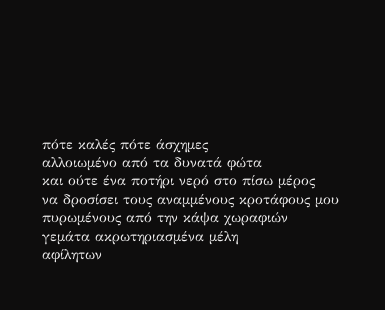πότε καλές πότε άσχημες
αλλοιωμένο από τα δυνατά φώτα
και ούτε ένα ποτήρι νερό στο πίσω μέρος
να δροσίσει τους αναμμένους κροτάφους μου
πυρωμένους από την κάψα χωραφιών
γεμάτα ακρωτηριασμένα μέλη
αφίλητων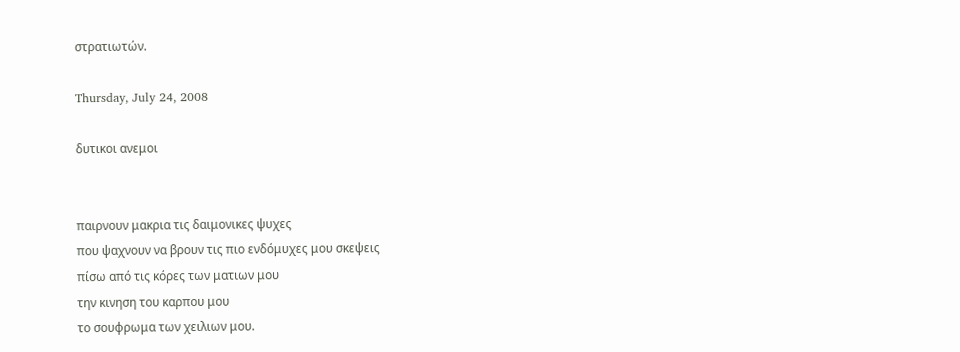στρατιωτών.

Thursday, July 24, 2008

δυτικοι ανεμοι


παιρνουν μακρια τις δαιμονικες ψυχες
που ψαχνουν να βρουν τις πιο ενδόμυχες μου σκεψεις
πίσω από τις κόρες των ματιων μου
την κινηση του καρπου μου
το σουφρωμα των χειλιων μου.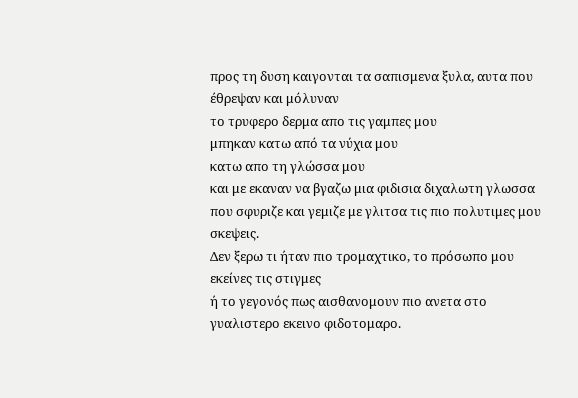προς τη δυση καιγονται τα σαπισμενα ξυλα, αυτα που έθρεψαν και μόλυναν
το τρυφερο δερμα απο τις γαμπες μου
μπηκαν κατω από τα νύχια μου
κατω απο τη γλώσσα μου
και με εκαναν να βγαζω μια φιδισια διχαλωτη γλωσσα
που σφυριζε και γεμιζε με γλιτσα τις πιο πολυτιμες μου σκεψεις.
Δεν ξερω τι ήταν πιο τρομαχτικο, το πρόσωπο μου εκείνες τις στιγμες
ή το γεγονός πως αισθανομουν πιο ανετα στο γυαλιστερο εκεινο φιδοτομαρο.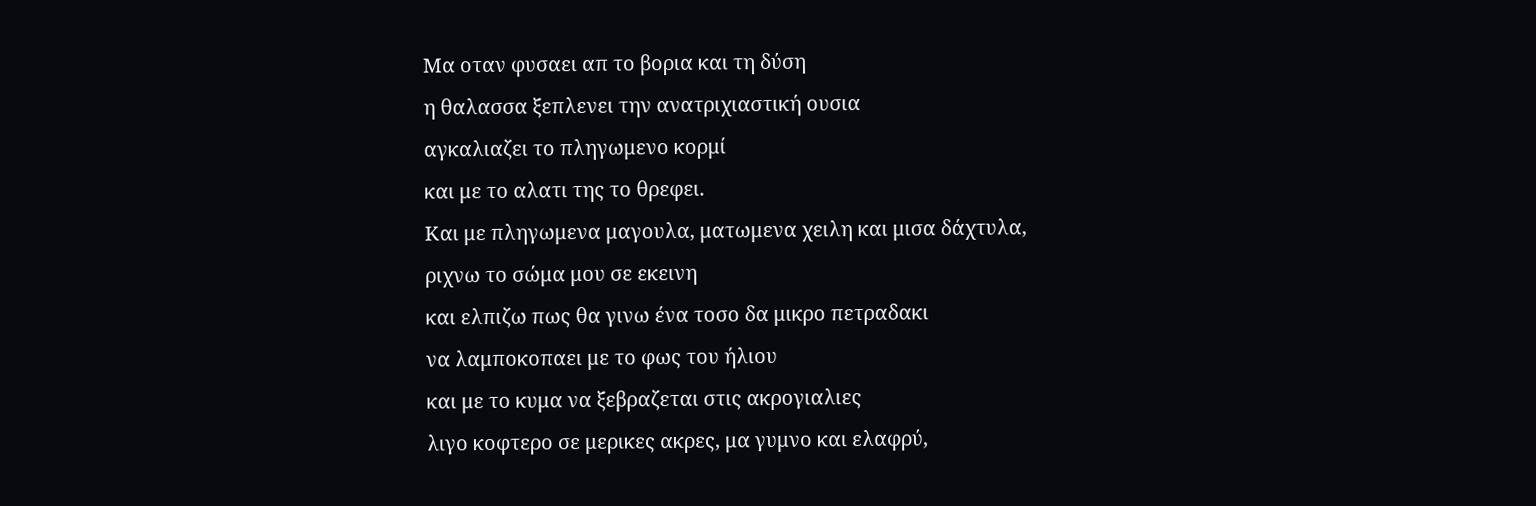Μα οταν φυσαει απ το βορια και τη δύση
η θαλασσα ξεπλενει την ανατριχιαστική ουσια
αγκαλιαζει το πληγωμενο κορμί
και με το αλατι της το θρεφει.
Και με πληγωμενα μαγουλα, ματωμενα χειλη και μισα δάχτυλα,
ριχνω το σώμα μου σε εκεινη
και ελπιζω πως θα γινω ένα τοσο δα μικρο πετραδακι
να λαμποκοπαει με το φως του ήλιου
και με το κυμα να ξεβραζεται στις ακρογιαλιες
λιγο κοφτερο σε μερικες ακρες, μα γυμνο και ελαφρύ,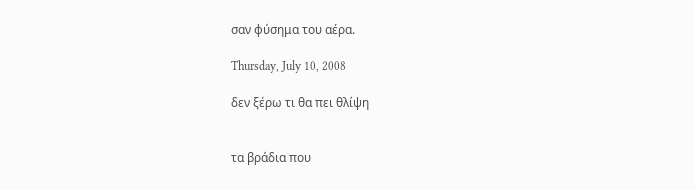σαν φύσημα του αέρα.

Thursday, July 10, 2008

δεν ξέρω τι θα πει θλίψη


τα βράδια που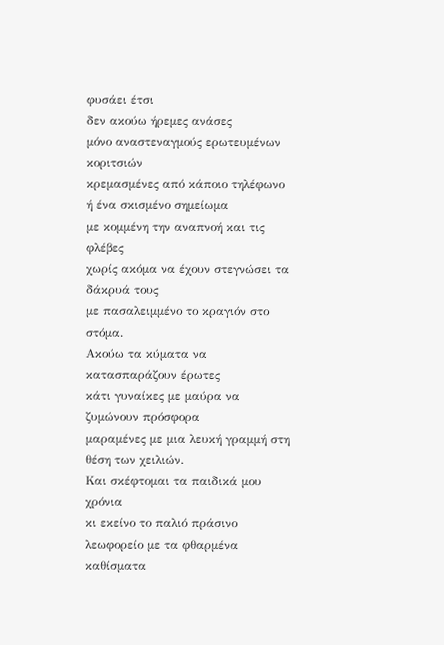φυσάει έτσι
δεν ακούω ήρεμες ανάσες
μόνο αναστεναγμούς ερωτευμένων κοριτσιών
κρεμασμένες από κάποιο τηλέφωνο ή ένα σκισμένο σημείωμα
με κομμένη την αναπνοή και τις φλέβες
χωρίς ακόμα να έχουν στεγνώσει τα δάκρυά τους
με πασαλειμμένο το κραγιόν στο στόμα.
Ακούω τα κύματα να κατασπαράζουν έρωτες
κάτι γυναίκες με μαύρα να ζυμώνουν πρόσφορα
μαραμένες με μια λευκή γραμμή στη θέση των χειλιών.
Και σκέφτομαι τα παιδικά μου χρόνια
κι εκείνο το παλιό πράσινο λεωφορείο με τα φθαρμένα καθίσματα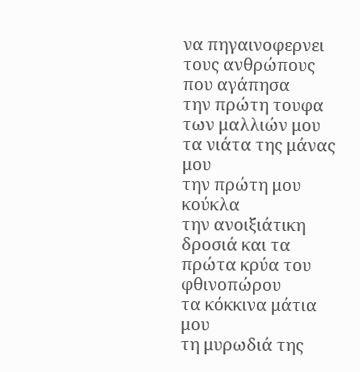να πηγαινοφερνει τους ανθρώπους που αγάπησα
την πρώτη τουφα των μαλλιών μου
τα νιάτα της μάνας μου
την πρώτη μου κούκλα
την ανοιξιάτικη δροσιά και τα πρώτα κρύα του φθινοπώρου
τα κόκκινα μάτια μου
τη μυρωδιά της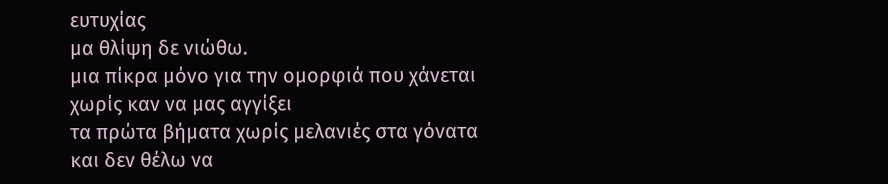ευτυχίας
μα θλίψη δε νιώθω.
μια πίκρα μόνο για την ομορφιά που χάνεται
χωρίς καν να μας αγγίξει
τα πρώτα βήματα χωρίς μελανιές στα γόνατα
και δεν θέλω να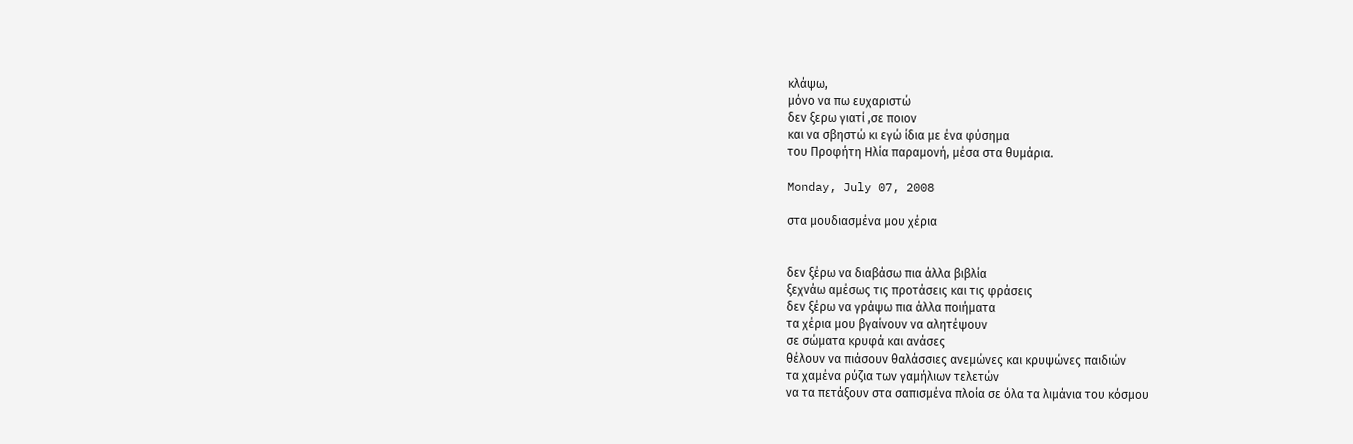κλάψω,
μόνο να πω ευχαριστώ
δεν ξερω γιατί ,σε ποιον
και να σβηστώ κι εγώ ίδια με ένα φύσημα
του Προφήτη Ηλία παραμονή, μέσα στα θυμάρια.

Monday, July 07, 2008

στα μουδιασμένα μου χέρια


δεν ξέρω να διαβάσω πια άλλα βιβλία
ξεχνάω αμέσως τις προτάσεις και τις φράσεις
δεν ξέρω να γράψω πια άλλα ποιήματα
τα χέρια μου βγαίνουν να αλητέψουν
σε σώματα κρυφά και ανάσες
θέλουν να πιάσουν θαλάσσιες ανεμώνες και κρυψώνες παιδιών
τα χαμένα ρύζια των γαμήλιων τελετών
να τα πετάξουν στα σαπισμένα πλοία σε όλα τα λιμάνια του κόσμου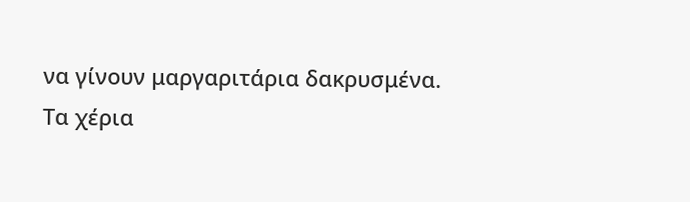να γίνουν μαργαριτάρια δακρυσμένα.
Τα χέρια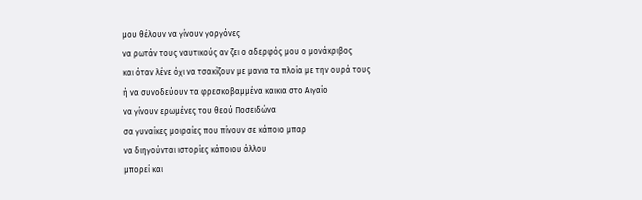μου θέλουν να γίνουν γοργόνες
να ρωτάν τους ναυτικούς αν ζει ο αδερφός μου ο μονάκριβος
και όταν λένε όχι να τσακίζουν με μανια τα πλοία με την ουρά τους
ή να συνοδεύουν τα φρεσκοβαμμένα καικια στο Αιγαίο
να γίνουν ερωμένες του θεού Ποσειδώνα
σα γυναίκες μοιραίες που πίνουν σε κάποιο μπαρ
να διηγούνται ιστορίες κάποιου άλλου
μπορεί και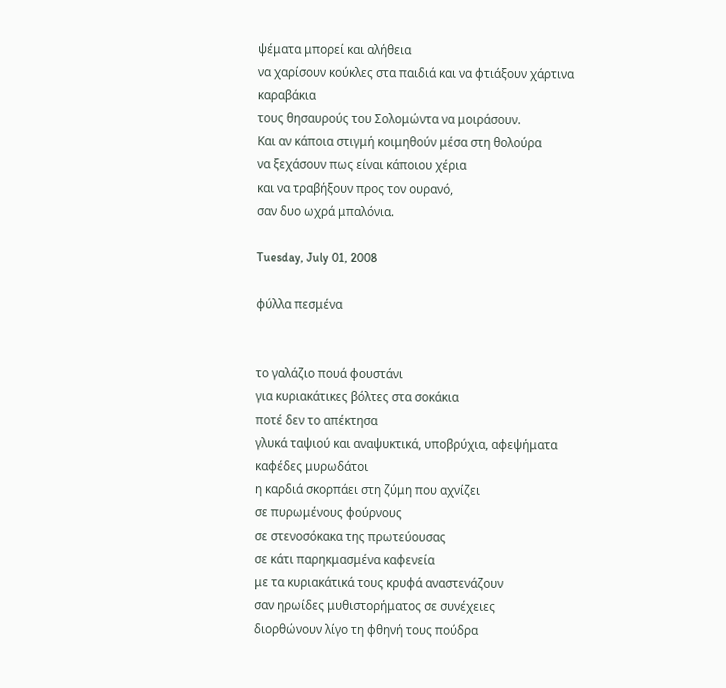ψέματα μπορεί και αλήθεια
να χαρίσουν κούκλες στα παιδιά και να φτιάξουν χάρτινα καραβάκια
τους θησαυρούς του Σολομώντα να μοιράσουν.
Και αν κάποια στιγμή κοιμηθούν μέσα στη θολούρα
να ξεχάσουν πως είναι κάποιου χέρια
και να τραβήξουν προς τον ουρανό,
σαν δυο ωχρά μπαλόνια.

Tuesday, July 01, 2008

φύλλα πεσμένα


το γαλάζιο πουά φουστάνι
για κυριακάτικες βόλτες στα σοκάκια
ποτέ δεν το απέκτησα
γλυκά ταψιού και αναψυκτικά, υποβρύχια, αφεψήματα
καφέδες μυρωδάτοι
η καρδιά σκορπάει στη ζύμη που αχνίζει
σε πυρωμένους φούρνους
σε στενοσόκακα της πρωτεύουσας
σε κάτι παρηκμασμένα καφενεία
με τα κυριακάτικά τους κρυφά αναστενάζουν
σαν ηρωίδες μυθιστορήματος σε συνέχειες
διορθώνουν λίγο τη φθηνή τους πούδρα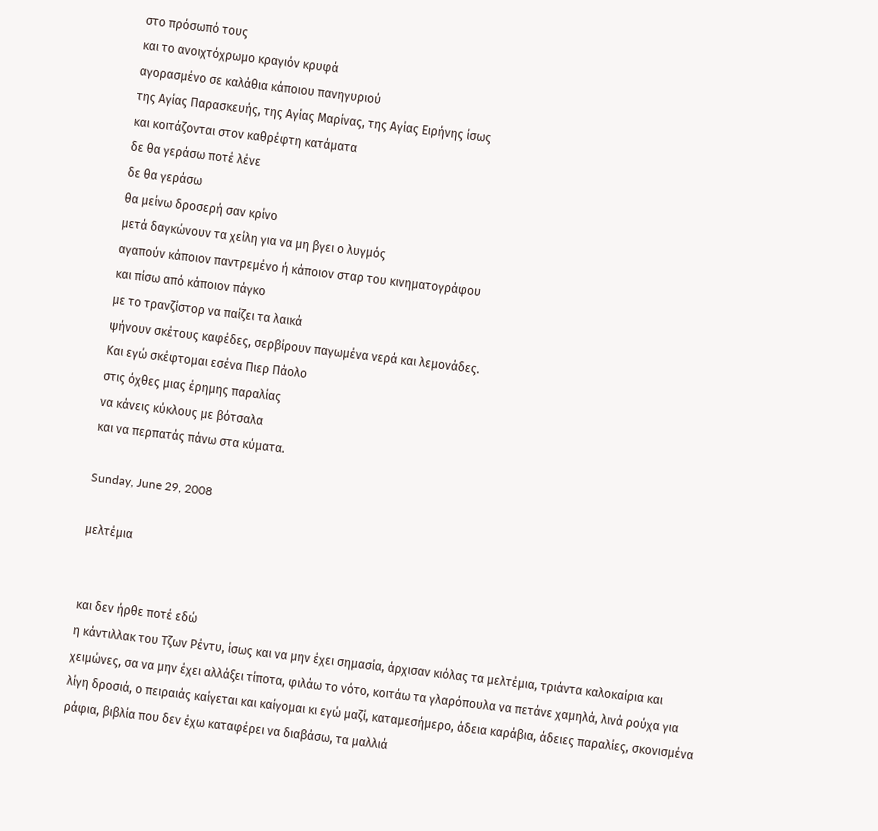στο πρόσωπό τους
και το ανοιχτόχρωμο κραγιόν κρυφά
αγορασμένο σε καλάθια κάποιου πανηγυριού
της Αγίας Παρασκευής, της Αγίας Μαρίνας, της Αγίας Ειρήνης ίσως
και κοιτάζονται στον καθρέφτη κατάματα
δε θα γεράσω ποτέ λένε
δε θα γεράσω
θα μείνω δροσερή σαν κρίνο
μετά δαγκώνουν τα χείλη για να μη βγει ο λυγμός
αγαπούν κάποιον παντρεμένο ή κάποιον σταρ του κινηματογράφου
και πίσω από κάποιον πάγκο
με το τρανζίστορ να παίζει τα λαικά
ψήνουν σκέτους καφέδες, σερβίρουν παγωμένα νερά και λεμονάδες.
Και εγώ σκέφτομαι εσένα Πιερ Πάολο
στις όχθες μιας έρημης παραλίας
να κάνεις κύκλους με βότσαλα
και να περπατάς πάνω στα κύματα.

Sunday, June 29, 2008

μελτέμια


και δεν ήρθε ποτέ εδώ
η κάντιλλακ του Τζων Ρέντυ, ίσως και να μην έχει σημασία, άρχισαν κιόλας τα μελτέμια, τριάντα καλοκαίρια και χειμώνες, σα να μην έχει αλλάξει τίποτα, φιλάω το νότο, κοιτάω τα γλαρόπουλα να πετάνε χαμηλά, λινά ρούχα για λίγη δροσιά, ο πειραιάς καίγεται και καίγομαι κι εγώ μαζί, καταμεσήμερο, άδεια καράβια, άδειες παραλίες, σκονισμένα ράφια, βιβλία που δεν έχω καταφέρει να διαβάσω, τα μαλλιά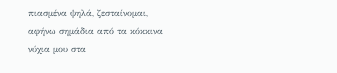πιασμένα ψηλά, ζεσταίνομαι, αφήνω σημάδια από τα κόκκινα νύχια μου στα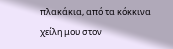πλακάκια, από τα κόκκινα χείλη μου στον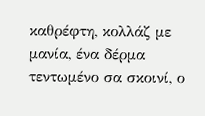καθρέφτη, κολλάζ με μανία, ένα δέρμα τεντωμένο σα σκοινί, ο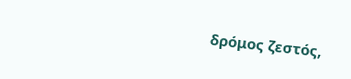δρόμος ζεστός,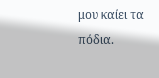μου καίει τα πόδια.